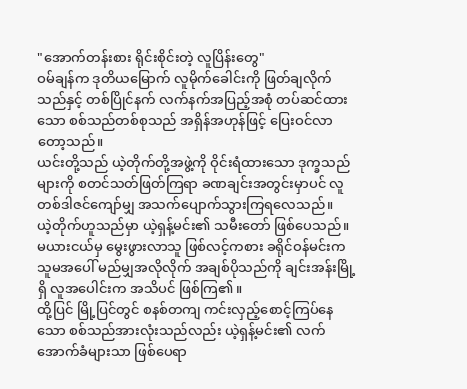"အောက်တန်းစား ရိုင်းစိုင်းတဲ့ လူပြိန်းတွေ"
ဝမ်ချန်က ဒုတိယမြောက် လူမိုက်ခေါင်းကို ဖြတ်ချလိုက်သည်နှင့် တစ်ပြိုင်နက် လက်နက်အပြည့်အစုံ တပ်ဆင်ထားသော စစ်သည်တစ်စုသည် အရှိန်အဟုန်ဖြင့် ပြေးဝင်လာတော့သည်။
ယင်းတို့သည် ယဲ့တိုက်တို့အဖွဲ့ကို ဝိုင်းရံထားသော ဒုက္ခသည်များကို စတင်သတ်ဖြတ်ကြရာ ခဏချင်းအတွင်းမှာပင် လူတစ်ဒါဇင်ကျော်မျှ အသက်ပျောက်သွားကြရလေသည်။
ယဲ့တိုက်ဟူသည်မှာ ယဲ့ရှန့်မင်း၏ သမီးတော် ဖြစ်ပေသည်။ မယားငယ်မှ မွေးဖွားလာသူ ဖြစ်လင့်ကစား ခရိုင်ဝန်မင်းက သူမအပေါ် မည်မျှအလိုလိုက် အချစ်ပိုသည်ကို ချင်းအန်းမြို့ရှိ လူအပေါင်းက အသိပင် ဖြစ်ကြ၏။
ထို့ပြင် မြို့ပြင်တွင် စနစ်တကျ ကင်းလှည့်စောင့်ကြပ်နေသော စစ်သည်အားလုံးသည်လည်း ယဲ့ရှန့်မင်း၏ လက်အောက်ခံများသာ ဖြစ်ပေရာ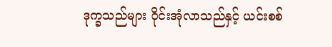ဒုက္ခသည်များ ဝိုင်းအုံလာသည်နှင့် ယင်းစစ်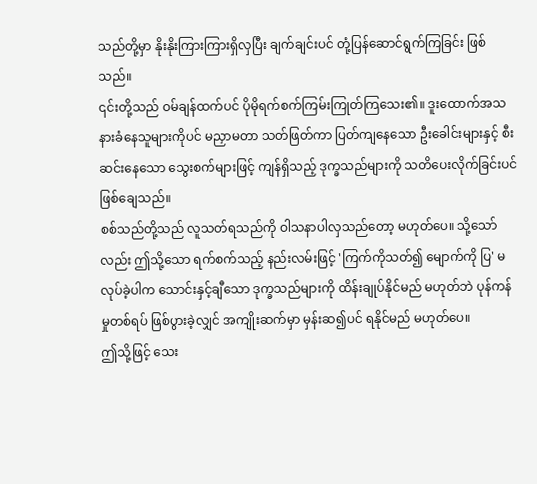သည်တို့မှာ နိုးနိုးကြားကြားရှိလှပြီး ချက်ချင်းပင် တုံ့ပြန်ဆောင်ရွက်ကြခြင်း ဖြစ်သည်။
၎င်းတို့သည် ဝမ်ချန်ထက်ပင် ပိုမိုရက်စက်ကြမ်းကြုတ်ကြသေး၏။ ဒူးထောက်အသနားခံနေသူများကိုပင် မညှာမတာ သတ်ဖြတ်ကာ ပြတ်ကျနေသော ဦးခေါင်းများနှင့် စီးဆင်းနေသော သွေးစက်များဖြင့် ကျန်ရှိသည့် ဒုက္ခသည်များကို သတိပေးလိုက်ခြင်းပင် ဖြစ်ချေသည်။
စစ်သည်တို့သည် လူသတ်ရသည်ကို ဝါသနာပါလှသည်တော့ မဟုတ်ပေ။ သို့သော်လည်း ဤသို့သော ရက်စက်သည့် နည်းလမ်းဖြင့် 'ကြက်ကိုသတ်၍ မျောက်ကို ပြ' မလုပ်ခဲ့ပါက သောင်းနှင့်ချီသော ဒုက္ခသည်များကို ထိန်းချုပ်နိုင်မည် မဟုတ်ဘဲ ပုန်ကန်မှုတစ်ရပ် ဖြစ်ပွားခဲ့လျှင် အကျိုးဆက်မှာ မှန်းဆ၍ပင် ရနိုင်မည် မဟုတ်ပေ။
ဤသို့ဖြင့် သေး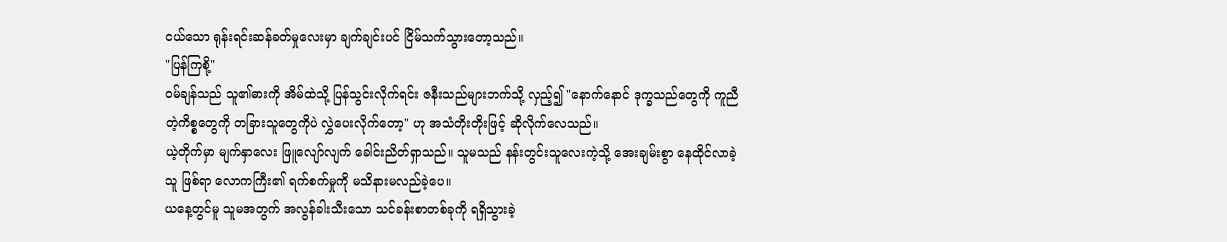ငယ်သော ရုန်းရင်းဆန်ခတ်မှုလေးမှာ ချက်ချင်းပင် ငြိမ်သက်သွားတော့သည်။
"ပြန်ကြစို့"
ဝမ်ချန်သည် သူ၏ဓားကို အိမ်ထဲသို့ ပြန်သွင်းလိုက်ရင်း ဇနီးသည်များဘက်သို့ လှည့်၍ "နောက်နောင် ဒုက္ခသည်တွေကို ကူညီတဲ့ကိစ္စတွေကို တခြားသူတွေကိုပဲ လွှဲပေးလိုက်တော့" ဟု အသံတိုးတိုးဖြင့် ဆိုလိုက်လေသည်။
ယဲ့တိုက်မှာ မျက်နှာလေး ဖြူလျော်လျက် ခေါင်းညိတ်ရှာသည်။ သူမသည် နန်းတွင်းသူလေးကဲ့သို့ အေးချမ်းစွာ နေထိုင်လာခဲ့သူ ဖြစ်ရာ လောကကြီး၏ ရက်စက်မှုကို မသိနားမလည်ခဲ့ပေ။
ယနေ့တွင်မူ သူမအတွက် အလွန်ခါးသီးသော သင်ခန်းစာတစ်ခုကို ရရှိသွားခဲ့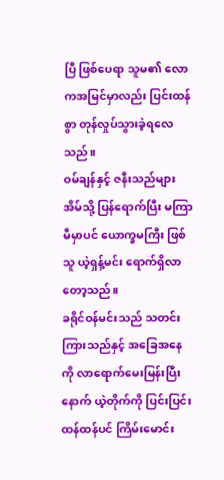ပြီ ဖြစ်ပေရာ သူမ၏ လောကအမြင်မှာလည်း ပြင်းထန်စွာ တုန်လှုပ်သွားခဲ့ရလေသည်။
ဝမ်ချန်နှင့် ဇနီးသည်များ အိမ်သို့ ပြန်ရောက်ပြီး မကြာမီမှာပင် ယောက္ခမကြီး ဖြစ်သူ ယဲ့ရှန့်မင်း ရောက်ရှိလာတော့သည်။
ခရိုင်ဝန်မင်းသည် သတင်းကြားသည်နှင့် အခြေအနေကို လာရောက်မေးမြန်းပြီးနောက် ယဲ့တိုက်ကို ပြင်းပြင်းထန်ထန်ပင် ကြိမ်းမောင်း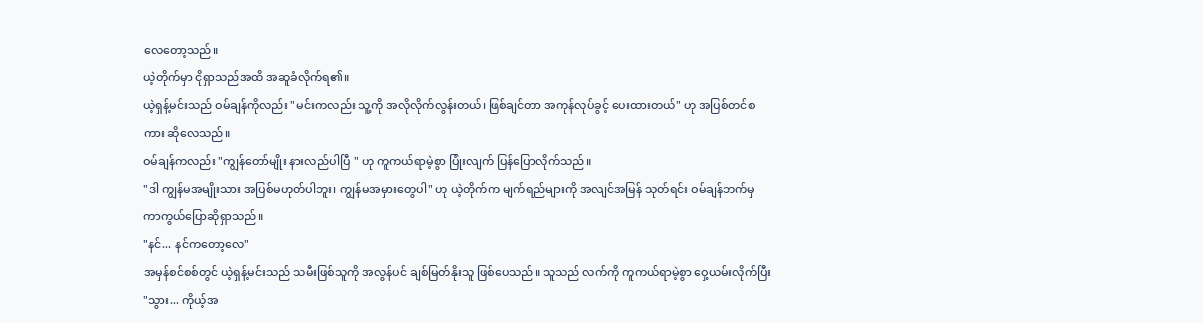လေတော့သည်။
ယဲ့တိုက်မှာ ငိုရှာသည်အထိ အဆူခံလိုက်ရ၏။
ယဲ့ရှန့်မင်းသည် ဝမ်ချန်ကိုလည်း "မင်းကလည်း သူ့ကို အလိုလိုက်လွန်းတယ်၊ ဖြစ်ချင်တာ အကုန်လုပ်ခွင့် ပေးထားတယ်" ဟု အပြစ်တင်စကား ဆိုလေသည်။
ဝမ်ချန်ကလည်း "ကျွန်တော်မျိုး နားလည်ပါပြီ " ဟု ကူကယ်ရာမဲ့စွာ ပြုံးလျက် ပြန်ပြောလိုက်သည်။
"ဒါ ကျွန်မအမျိုးသား အပြစ်မဟုတ်ပါဘူး၊ ကျွန်မအမှားတွေပါ" ဟု ယဲ့တိုက်က မျက်ရည်များကို အလျင်အမြန် သုတ်ရင်း ဝမ်ချန်ဘက်မှ ကာကွယ်ပြောဆိုရှာသည်။
"နင်... နင်ကတော့လေ"
အမှန်စင်စစ်တွင် ယဲ့ရှန့်မင်းသည် သမီးဖြစ်သူကို အလွန်ပင် ချစ်မြတ်နိုးသူ ဖြစ်ပေသည်။ သူသည် လက်ကို ကူကယ်ရာမဲ့စွာ ဝှေ့ယမ်းလိုက်ပြီး "သွား... ကိုယ့်အ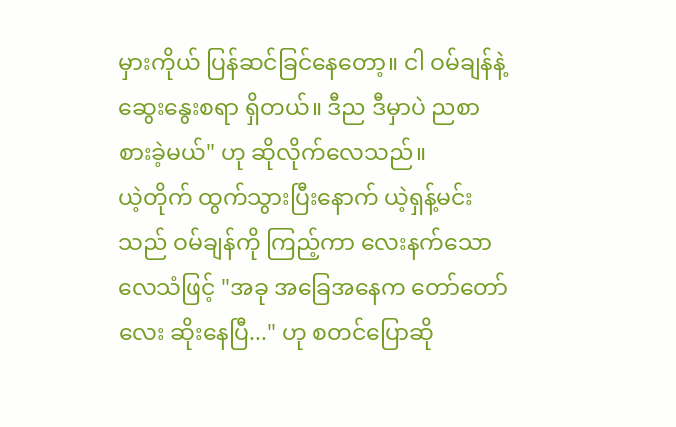မှားကိုယ် ပြန်ဆင်ခြင်နေတော့။ ငါ ဝမ်ချန်နဲ့ ဆွေးနွေးစရာ ရှိတယ်။ ဒီည ဒီမှာပဲ ညစာ စားခဲ့မယ်" ဟု ဆိုလိုက်လေသည်။
ယဲ့တိုက် ထွက်သွားပြီးနောက် ယဲ့ရှန့်မင်းသည် ဝမ်ချန်ကို ကြည့်ကာ လေးနက်သော လေသံဖြင့် "အခု အခြေအနေက တော်တော်လေး ဆိုးနေပြီ..." ဟု စတင်ပြောဆို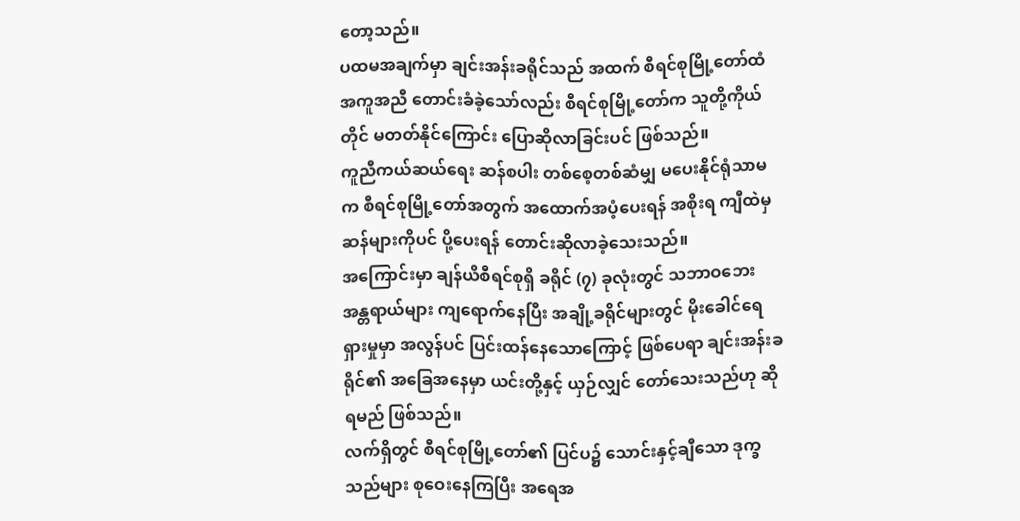တော့သည်။
ပထမအချက်မှာ ချင်းအန်းခရိုင်သည် အထက် စီရင်စုမြို့တော်ထံ အကူအညီ တောင်းခံခဲ့သော်လည်း စီရင်စုမြို့တော်က သူတို့ကိုယ်တိုင် မတတ်နိုင်ကြောင်း ပြောဆိုလာခြင်းပင် ဖြစ်သည်။
ကူညီကယ်ဆယ်ရေး ဆန်စပါး တစ်စေ့တစ်ဆံမျှ မပေးနိုင်ရုံသာမက စီရင်စုမြို့တော်အတွက် အထောက်အပံ့ပေးရန် အစိုးရ ကျီထဲမှ ဆန်များကိုပင် ပို့ပေးရန် တောင်းဆိုလာခဲ့သေးသည်။
အကြောင်းမှာ ချန်ယိစီရင်စုရှိ ခရိုင် (၇) ခုလုံးတွင် သဘာဝဘေးအန္တရာယ်များ ကျရောက်နေပြီး အချို့ခရိုင်များတွင် မိုးခေါင်ရေရှားမှုမှာ အလွန်ပင် ပြင်းထန်နေသောကြောင့် ဖြစ်ပေရာ ချင်းအန်းခရိုင်၏ အခြေအနေမှာ ယင်းတို့နှင့် ယှဉ်လျှင် တော်သေးသည်ဟု ဆိုရမည် ဖြစ်သည်။
လက်ရှိတွင် စီရင်စုမြို့တော်၏ ပြင်ပ၌ သောင်းနှင့်ချီသော ဒုက္ခသည်များ စုဝေးနေကြပြီး အရေအ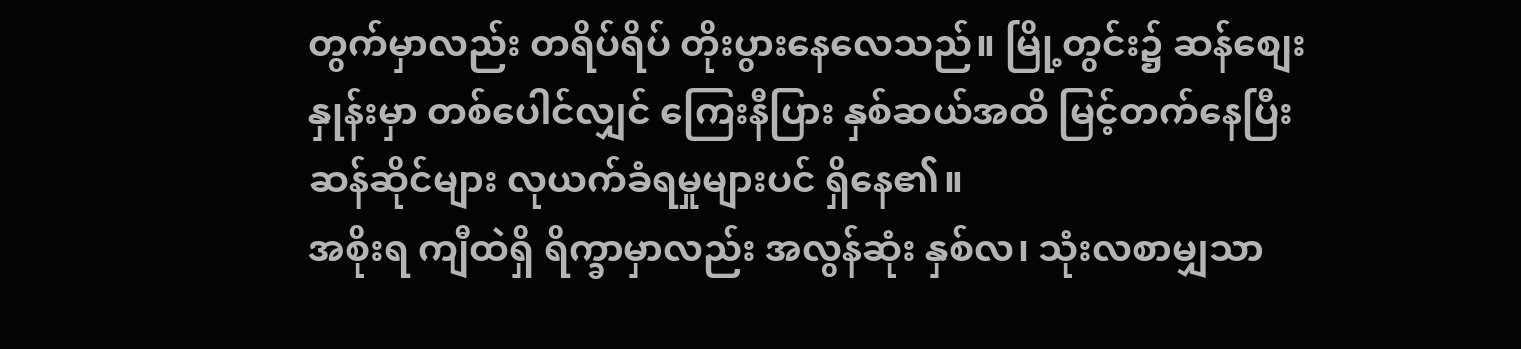တွက်မှာလည်း တရိပ်ရိပ် တိုးပွားနေလေသည်။ မြို့တွင်း၌ ဆန်စျေးနှုန်းမှာ တစ်ပေါင်လျှင် ကြေးနီပြား နှစ်ဆယ်အထိ မြင့်တက်နေပြီး ဆန်ဆိုင်များ လုယက်ခံရမှုများပင် ရှိနေ၏။
အစိုးရ ကျီထဲရှိ ရိက္ခာမှာလည်း အလွန်ဆုံး နှစ်လ၊ သုံးလစာမျှသာ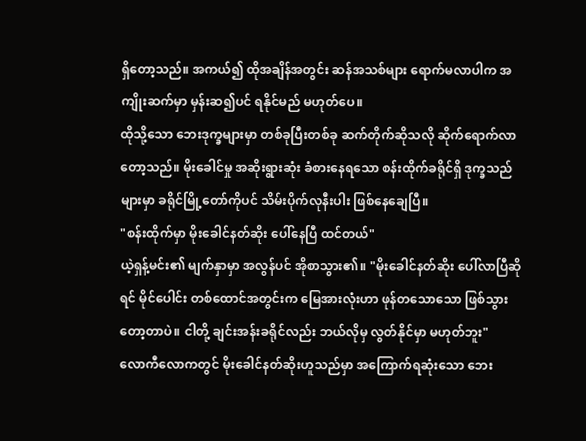ရှိတော့သည်။ အကယ်၍ ထိုအချိန်အတွင်း ဆန်အသစ်များ ရောက်မလာပါက အကျိုးဆက်မှာ မှန်းဆ၍ပင် ရနိုင်မည် မဟုတ်ပေ။
ထိုသို့သော ဘေးဒုက္ခများမှာ တစ်ခုပြီးတစ်ခု ဆက်တိုက်ဆိုသလို ဆိုက်ရောက်လာတော့သည်။ မိုးခေါင်မှု အဆိုးရွားဆုံး ခံစားနေရသော စန်းထိုက်ခရိုင်ရှိ ဒုက္ခသည်များမှာ ခရိုင်မြို့တော်ကိုပင် သိမ်းပိုက်လုနီးပါး ဖြစ်နေချေပြီ။
"စန်းထိုက်မှာ မိုးခေါင်နတ်ဆိုး ပေါ်နေပြီ ထင်တယ်"
ယဲ့ရှန့်မင်း၏ မျက်နှာမှာ အလွန်ပင် အိုစာသွား၏။ "မိုးခေါင်နတ်ဆိုး ပေါ်လာပြီဆိုရင် မိုင်ပေါင်း တစ်ထောင်အတွင်းက မြေအားလုံးဟာ ဖုန်တသောသော ဖြစ်သွားတော့တာပဲ။ ငါတို့ ချင်းအန်းခရိုင်လည်း ဘယ်လိုမှ လွတ်နိုင်မှာ မဟုတ်ဘူး"
လောကီလောကတွင် မိုးခေါင်နတ်ဆိုးဟူသည်မှာ အကြောက်ရဆုံးသော ဘေး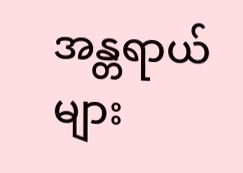အန္တရာယ်များ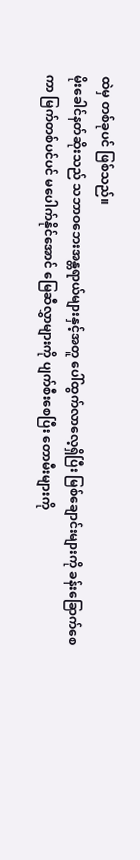ထဲမှ တစ်ခုပင် ဖြစ်သည်။
မိုးခေါင်နတ်ဆိုးသည် သဘာဝဘေးအန္တရာယ်များနှင့်အတူ ပေါ်ထွက်လာလေ့ရှိပြီး မြစ်ချောင်းများကို ခန်းခြောက်စေကာ မြက်တစ်ပင်ပင် မပေါက်နိုင်အောင် မြေဆီလွှာများကို ပျက်စီးစေပြီး တောမီးများကို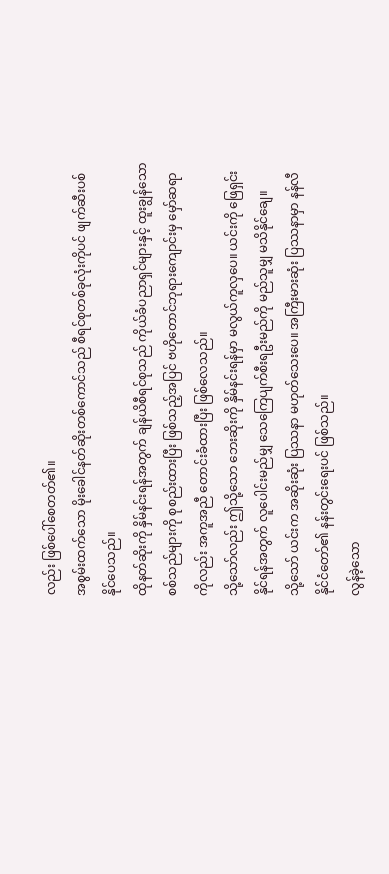လည်း ဖြစ်ပေါ်စေတတ်၏။
အစွမ်းထက်သော မိုးခေါင်နတ်ဆိုးတစ်ကောင်သည် စီရင်စုတစ်ခုလုံးကိုပင် ဖျက်ဆီးပစ်နိုင်ပေသည်။
ထိုနတ်ဆိုးကို နှိမ်နင်းရန်အတွက် ချန်ယိစီရင်စုသည် ကိုယ်ခံပညာရှင်များနှင့် ထူးချွန်သော စစ်သည်များကို စုစည်းထားပြီး ဖြစ်သည့်အပြင် ဗဟိုတောင်ဘုရားကျောင်းမှ မှော်ဆရာကိုလည်း အကူအညီ တောင်းခံထားပြီး ဖြစ်လေသည်။
သို့သော်လည်း ဤသို့သော ဘေးဆိုးကို နှိမ်နင်းရန်မှာ မလွယ်ကူလှပေ။ ယင်းကို ဖြေရှင်းနိုင်ရန်အတွက် လူပေါင်းမည်မျှ သေကြေပျက်စီးရဦးမည်ကို မည်သူမျှ မသိနိုင်ချေ။
သို့သော် ယင်းက အဆိုးဆုံး ပြဿနာ မဟုတ်သေးပေ။ အကြီးမားဆုံး ပြဿနာမှာ နန်လီနိုင်ငံတော်၏ နန်းတွင်းရေးပင် ဖြစ်သည်။
လွန်ခဲ့သော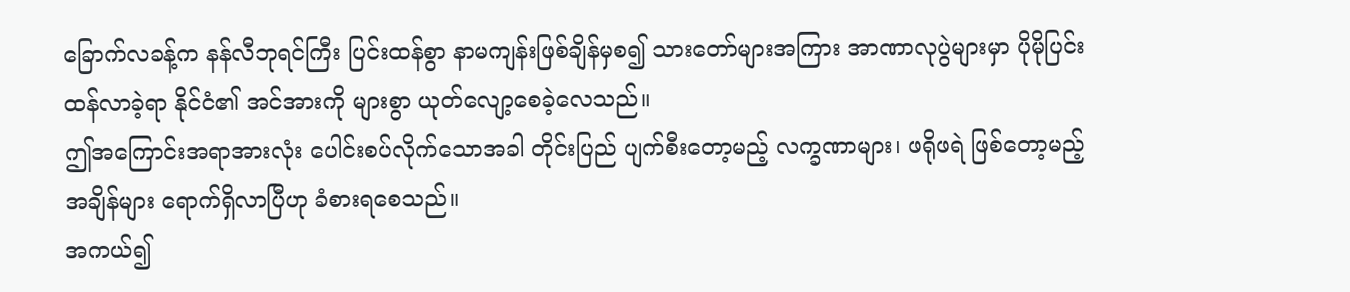ခြောက်လခန့်က နန်လီဘုရင်ကြီး ပြင်းထန်စွာ နာမကျန်းဖြစ်ချိန်မှစ၍ သားတော်များအကြား အာဏာလုပွဲများမှာ ပိုမိုပြင်းထန်လာခဲ့ရာ နိုင်ငံ၏ အင်အားကို များစွာ ယုတ်လျော့စေခဲ့လေသည်။
ဤအကြောင်းအရာအားလုံး ပေါင်းစပ်လိုက်သောအခါ တိုင်းပြည် ပျက်စီးတော့မည့် လက္ခဏာများ၊ ဖရိုဖရဲ ဖြစ်တော့မည့် အချိန်များ ရောက်ရှိလာပြီဟု ခံစားရစေသည်။
အကယ်၍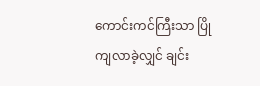ကောင်းကင်ကြီးသာ ပြိုကျလာခဲ့လျှင် ချင်း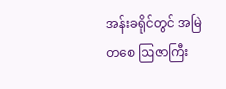အန်းခရိုင်တွင် အမြဲတစေ ဩဇာကြီး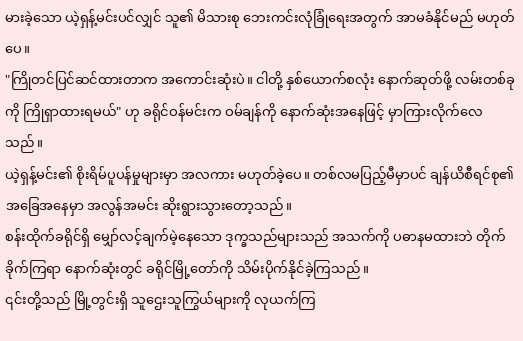မားခဲ့သော ယဲ့ရှန့်မင်းပင်လျှင် သူ၏ မိသားစု ဘေးကင်းလုံခြုံရေးအတွက် အာမခံနိုင်မည် မဟုတ်ပေ။
"ကြိုတင်ပြင်ဆင်ထားတာက အကောင်းဆုံးပဲ။ ငါတို့ နှစ်ယောက်စလုံး နောက်ဆုတ်ဖို့ လမ်းတစ်ခုကို ကြိုရှာထားရမယ်" ဟု ခရိုင်ဝန်မင်းက ဝမ်ချန်ကို နောက်ဆုံးအနေဖြင့် မှာကြားလိုက်လေသည်။
ယဲ့ရှန့်မင်း၏ စိုးရိမ်ပူပန်မှုများမှာ အလကား မဟုတ်ခဲ့ပေ။ တစ်လမပြည့်မီမှာပင် ချန်ယိစီရင်စု၏ အခြေအနေမှာ အလွန်အမင်း ဆိုးရွားသွားတော့သည်။
စန်းထိုက်ခရိုင်ရှိ မျှော်လင့်ချက်မဲ့နေသော ဒုက္ခသည်များသည် အသက်ကို ပဓာနမထားဘဲ တိုက်ခိုက်ကြရာ နောက်ဆုံးတွင် ခရိုင်မြို့တော်ကို သိမ်းပိုက်နိုင်ခဲ့ကြသည်။
၎င်းတို့သည် မြို့တွင်းရှိ သူဌေးသူကြွယ်များကို လုယက်ကြ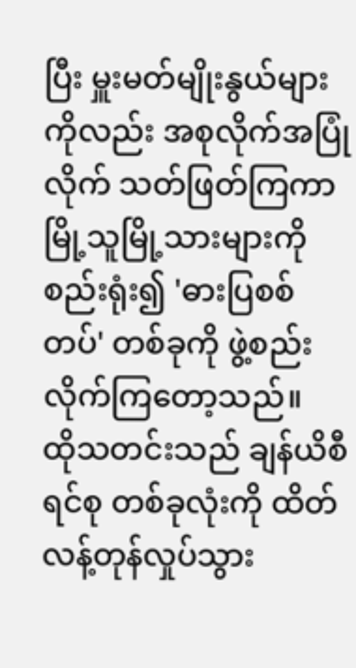ပြီး မှူးမတ်မျိုးနွယ်များကိုလည်း အစုလိုက်အပြုံလိုက် သတ်ဖြတ်ကြကာ မြို့သူမြို့သားများကို စည်းရုံး၍ 'ဓားပြစစ်တပ်' တစ်ခုကို ဖွဲ့စည်းလိုက်ကြတော့သည်။
ထိုသတင်းသည် ချန်ယိစီရင်စု တစ်ခုလုံးကို ထိတ်လန့်တုန်လှုပ်သွား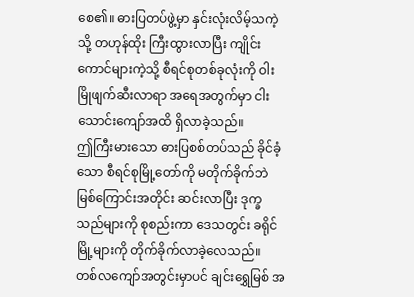စေ၏။ ဓားပြတပ်ဖွဲ့မှာ နှင်းလုံးလိမ့်သကဲ့သို့ တဟုန်ထိုး ကြီးထွားလာပြီး ကျိုင်းကောင်များကဲ့သို့ စီရင်စုတစ်ခုလုံးကို ဝါးမြိုဖျက်ဆီးလာရာ အရေအတွက်မှာ ငါးသောင်းကျော်အထိ ရှိလာခဲ့သည်။
ဤကြီးမားသော ဓားပြစစ်တပ်သည် ခိုင်ခံ့သော စီရင်စုမြို့တော်ကို မတိုက်ခိုက်ဘဲ မြစ်ကြောင်းအတိုင်း ဆင်းလာပြီး ဒုက္ခသည်များကို စုစည်းကာ ဒေသတွင်း ခရိုင်မြို့များကို တိုက်ခိုက်လာခဲ့လေသည်။
တစ်လကျော်အတွင်းမှာပင် ချင်းရွှေမြစ် အ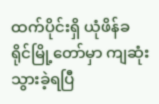ထက်ပိုင်းရှိ ယုံဖိန်ခရိုင်မြို့တော်မှာ ကျဆုံးသွားခဲ့ရပြီ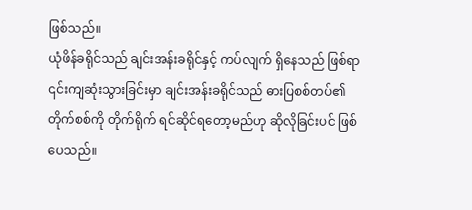ဖြစ်သည်။
ယုံဖိန်ခရိုင်သည် ချင်းအန်းခရိုင်နှင့် ကပ်လျက် ရှိနေသည် ဖြစ်ရာ ၎င်းကျဆုံးသွားခြင်းမှာ ချင်းအန်းခရိုင်သည် ဓားပြစစ်တပ်၏ တိုက်စစ်ကို တိုက်ရိုက် ရင်ဆိုင်ရတော့မည်ဟု ဆိုလိုခြင်းပင် ဖြစ်ပေသည်။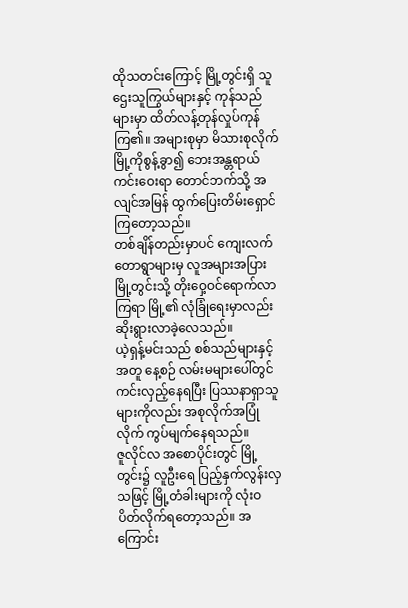ထိုသတင်းကြောင့် မြို့တွင်းရှိ သူဌေးသူကြွယ်များနှင့် ကုန်သည်များမှာ ထိတ်လန့်တုန်လှုပ်ကုန်ကြ၏။ အများစုမှာ မိသားစုလိုက် မြို့ကိုစွန့်ခွာ၍ ဘေးအန္တရာယ် ကင်းဝေးရာ တောင်ဘက်သို့ အလျင်အမြန် ထွက်ပြေးတိမ်းရှောင်ကြတော့သည်။
တစ်ချိန်တည်းမှာပင် ကျေးလက်တောရွာများမှ လူအများအပြား မြို့တွင်းသို့ တိုးဝှေ့ဝင်ရောက်လာကြရာ မြို့၏ လုံခြုံရေးမှာလည်း ဆိုးရွားလာခဲ့လေသည်။
ယဲ့ရှန့်မင်းသည် စစ်သည်များနှင့်အတူ နေ့စဉ် လမ်းမများပေါ်တွင် ကင်းလှည့်နေရပြီး ပြဿနာရှာသူများကိုလည်း အစုလိုက်အပြုံလိုက် ကွပ်မျက်နေရသည်။
ဇူလိုင်လ အစောပိုင်းတွင် မြို့တွင်း၌ လူဦးရေ ပြည့်နှက်လွန်းလှသဖြင့် မြို့တံခါးများကို လုံးဝ ပိတ်လိုက်ရတော့သည်။ အကြောင်း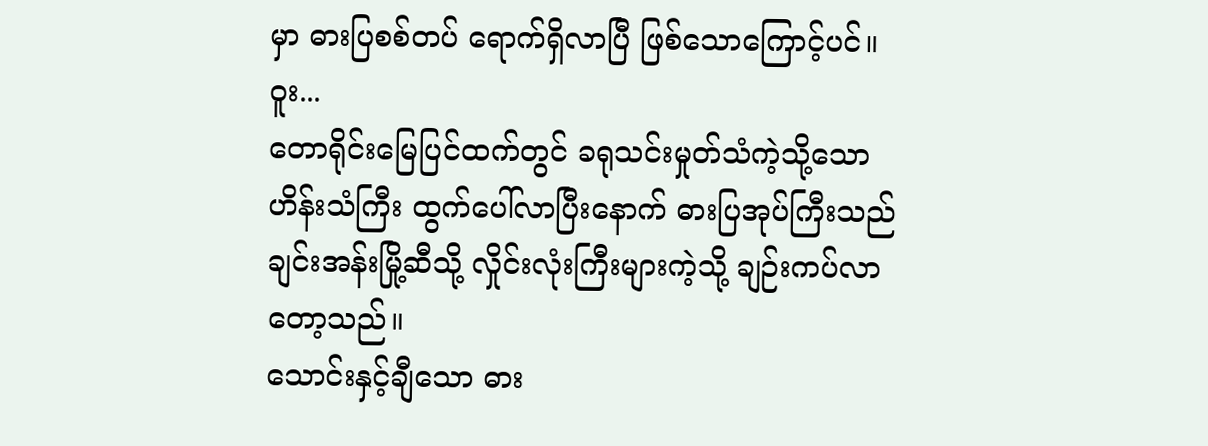မှာ ဓားပြစစ်တပ် ရောက်ရှိလာပြီ ဖြစ်သောကြောင့်ပင်။
ဝူး...
တောရိုင်းမြေပြင်ထက်တွင် ခရုသင်းမှုတ်သံကဲ့သို့သော ဟိန်းသံကြီး ထွက်ပေါ်လာပြီးနောက် ဓားပြအုပ်ကြီးသည် ချင်းအန်းမြို့ဆီသို့ လှိုင်းလုံးကြီးများကဲ့သို့ ချဉ်းကပ်လာတော့သည်။
သောင်းနှင့်ချီသော ဓား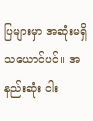ပြများမှာ အဆုံးမရှိသယောင်ပင်။ အနည်းဆုံး ငါး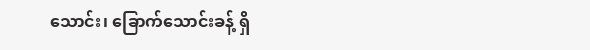သောင်း၊ ခြောက်သောင်းခန့် ရှိ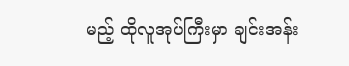မည့် ထိုလူအုပ်ကြီးမှာ ချင်းအန်း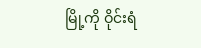မြို့ကို ဝိုင်းရံ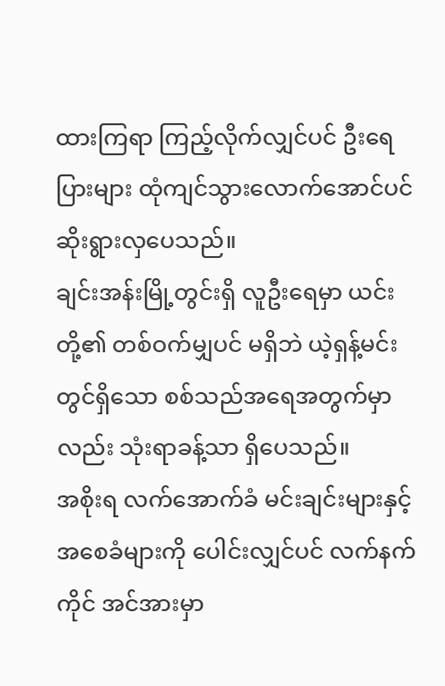ထားကြရာ ကြည့်လိုက်လျှင်ပင် ဦးရေပြားများ ထုံကျင်သွားလောက်အောင်ပင် ဆိုးရွားလှပေသည်။
ချင်းအန်းမြို့တွင်းရှိ လူဦးရေမှာ ယင်းတို့၏ တစ်ဝက်မျှပင် မရှိဘဲ ယဲ့ရှန့်မင်းတွင်ရှိသော စစ်သည်အရေအတွက်မှာလည်း သုံးရာခန့်သာ ရှိပေသည်။
အစိုးရ လက်အောက်ခံ မင်းချင်းများနှင့် အစေခံများကို ပေါင်းလျှင်ပင် လက်နက်ကိုင် အင်အားမှာ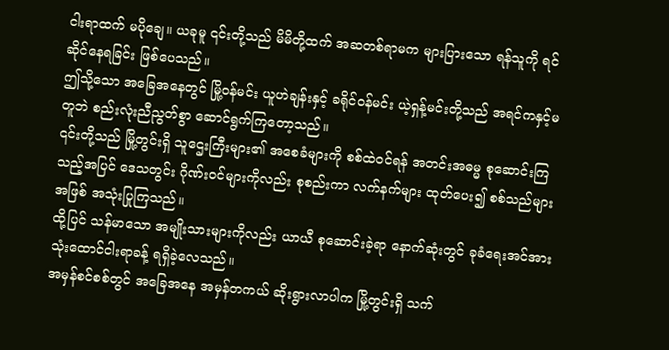ငါးရာထက် မပိုချေ။ ယခုမူ ၎င်းတို့သည် မိမိတို့ထက် အဆတစ်ရာမက များပြားသော ရန်သူကို ရင်ဆိုင်နေရခြင်း ဖြစ်ပေသည်။
ဤသို့သော အခြေအနေတွင် မြို့ဝန်မင်း ယူဟဲချန်းနှင့် ခရိုင်ဝန်မင်း ယဲ့ရှန့်မင်းတို့သည် အရင်ကနှင့်မတူဘဲ စည်းလုံးညီညွတ်စွာ ဆောင်ရွက်ကြတော့သည်။
၎င်းတို့သည် မြို့တွင်းရှိ သူဌေးကြီးများ၏ အစေခံများကို စစ်ထဲဝင်ရန် အတင်းအဓမ္မ စုဆောင်းကြသည့်အပြင် ဒေသတွင်း ဂိုဏ်းဝင်များကိုလည်း စုစည်းကာ လက်နက်များ ထုတ်ပေး၍ စစ်သည်များအဖြစ် အသုံးပြုကြသည်။
ထို့ပြင် သန်မာသော အမျိုးသားများကိုလည်း ယာယီ စုဆောင်းခဲ့ရာ နောက်ဆုံးတွင် ခုခံရေးအင်အား သုံးထောင်ငါးရာခန့် ရရှိခဲ့လေသည်။
အမှန်စင်စစ်တွင် အခြေအနေ အမှန်တကယ် ဆိုးရွားလာပါက မြို့တွင်းရှိ သက်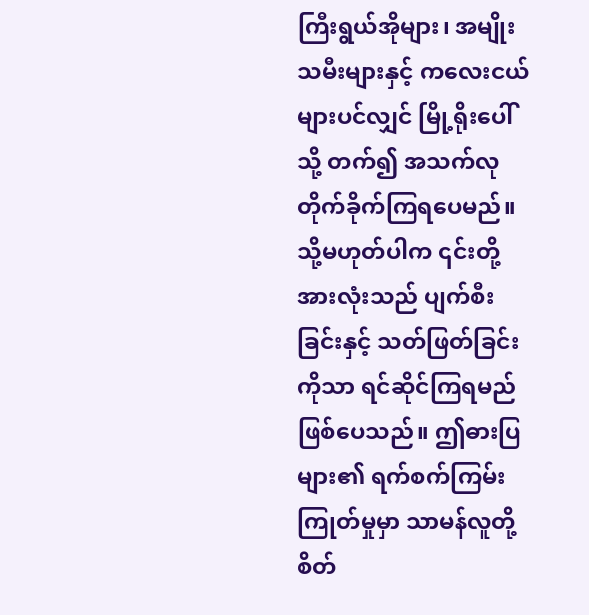ကြီးရွယ်အိုများ၊ အမျိုးသမီးများနှင့် ကလေးငယ်များပင်လျှင် မြို့ရိုးပေါ်သို့ တက်၍ အသက်လု တိုက်ခိုက်ကြရပေမည်။
သို့မဟုတ်ပါက ၎င်းတို့အားလုံးသည် ပျက်စီးခြင်းနှင့် သတ်ဖြတ်ခြင်းကိုသာ ရင်ဆိုင်ကြရမည် ဖြစ်ပေသည်။ ဤဓားပြများ၏ ရက်စက်ကြမ်းကြုတ်မှုမှာ သာမန်လူတို့ စိတ်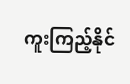ကူးကြည့်နိုင်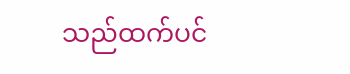သည်ထက်ပင်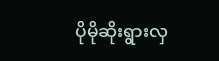ပိုမိုဆိုးရွားလှ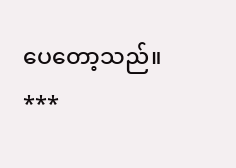ပေတော့သည်။
***